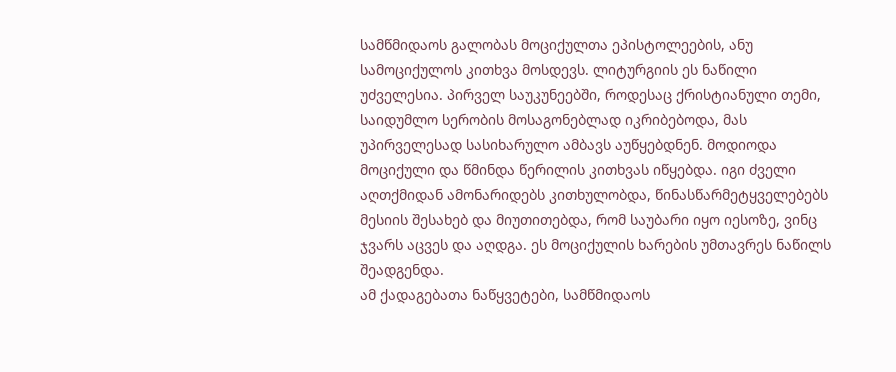სამწმიდაოს გალობას მოციქულთა ეპისტოლეების, ანუ სამოციქულოს კითხვა მოსდევს. ლიტურგიის ეს ნაწილი უძველესია. პირველ საუკუნეებში, როდესაც ქრისტიანული თემი, საიდუმლო სერობის მოსაგონებლად იკრიბებოდა, მას უპირველესად სასიხარულო ამბავს აუწყებდნენ. მოდიოდა მოციქული და წმინდა წერილის კითხვას იწყებდა. იგი ძველი აღთქმიდან ამონარიდებს კითხულობდა, წინასწარმეტყველებებს მესიის შესახებ და მიუთითებდა, რომ საუბარი იყო იესოზე, ვინც ჯვარს აცვეს და აღდგა. ეს მოციქულის ხარების უმთავრეს ნაწილს შეადგენდა.
ამ ქადაგებათა ნაწყვეტები, სამწმიდაოს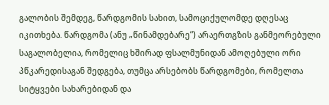გალობის შემდეგ, წარდგომის სახით, სამოციქულომდე დღესაც იკითხება. წარდგომა (ანუ „წინამდებარე“) არაერთგზის განმეორებული საგალობელია, რომელიც ხშირად ფსალმუნიდან ამოღებული ორი პწკარედისაგან შედგება, თუმცა არსებობს წარდგომები, რომელთა სიტყვები სახარებიდან და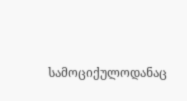სამოციქულოდანაც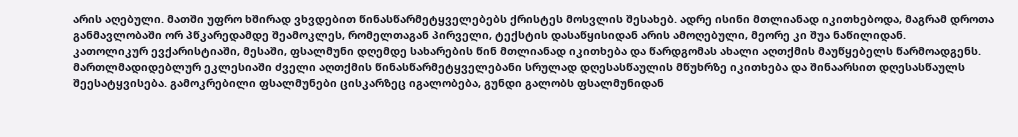არის აღებული. მათში უფრო ხშირად ვხვდებით წინასწარმეტყველებებს ქრისტეს მოსვლის შესახებ. ადრე ისინი მთლიანად იკითხებოდა, მაგრამ დროთა განმავლობაში ორ პწკარედამდე შეამოკლეს, რომელთაგან პირველი, ტექსტის დასაწყისიდან არის ამოღებული, მეორე კი შუა ნაწილიდან.
კათოლიკურ ევქარისტიაში, მესაში, ფსალმუნი დღემდე სახარების წინ მთლიანად იკითხება და წარდგომას ახალი აღთქმის მაუწყებელს წარმოადგენს. მართლმადიდებლურ ეკლესიაში ძველი აღთქმის წინასწარმეტყველებანი სრულად დღესასწაულის მწუხრზე იკითხება და შინაარსით დღესასწაულს შეესატყვისება. გამოკრებილი ფსალმუნები ცისკარზეც იგალობება, გუნდი გალობს ფსალმუნიდან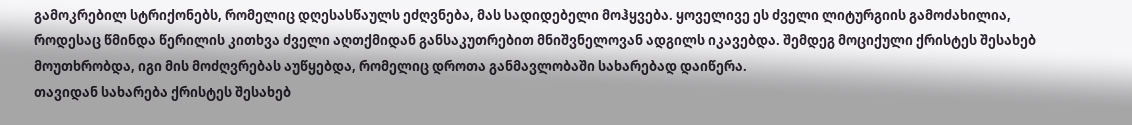გამოკრებილ სტრიქონებს, რომელიც დღესასწაულს ეძღვნება, მას სადიდებელი მოჰყვება. ყოველივე ეს ძველი ლიტურგიის გამოძახილია, როდესაც წმინდა წერილის კითხვა ძველი აღთქმიდან განსაკუთრებით მნიშვნელოვან ადგილს იკავებდა. შემდეგ მოციქული ქრისტეს შესახებ მოუთხრობდა, იგი მის მოძღვრებას აუწყებდა, რომელიც დროთა განმავლობაში სახარებად დაიწერა.
თავიდან სახარება ქრისტეს შესახებ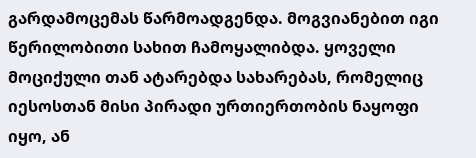გარდამოცემას წარმოადგენდა. მოგვიანებით იგი წერილობითი სახით ჩამოყალიბდა. ყოველი მოციქული თან ატარებდა სახარებას, რომელიც იესოსთან მისი პირადი ურთიერთობის ნაყოფი იყო, ან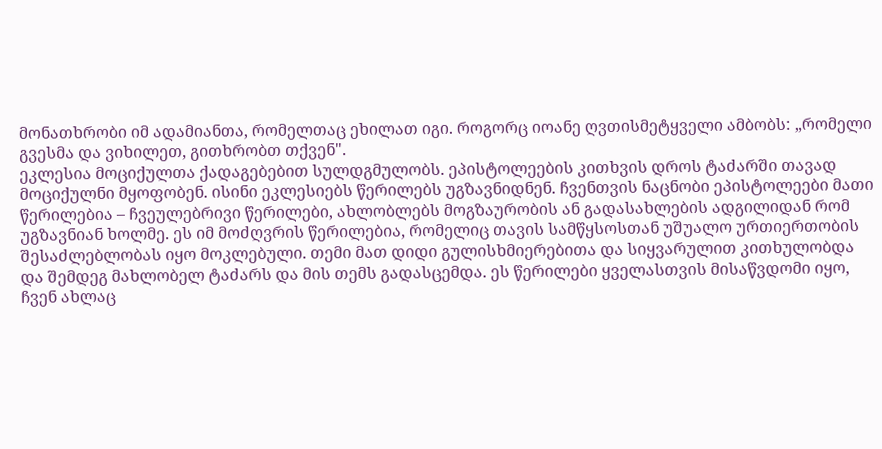მონათხრობი იმ ადამიანთა, რომელთაც ეხილათ იგი. როგორც იოანე ღვთისმეტყველი ამბობს: „რომელი გვესმა და ვიხილეთ, გითხრობთ თქვენ".
ეკლესია მოციქულთა ქადაგებებით სულდგმულობს. ეპისტოლეების კითხვის დროს ტაძარში თავად მოციქულნი მყოფობენ. ისინი ეკლესიებს წერილებს უგზავნიდნენ. ჩვენთვის ნაცნობი ეპისტოლეები მათი წერილებია – ჩვეულებრივი წერილები, ახლობლებს მოგზაურობის ან გადასახლების ადგილიდან რომ უგზავნიან ხოლმე. ეს იმ მოძღვრის წერილებია, რომელიც თავის სამწყსოსთან უშუალო ურთიერთობის შესაძლებლობას იყო მოკლებული. თემი მათ დიდი გულისხმიერებითა და სიყვარულით კითხულობდა და შემდეგ მახლობელ ტაძარს და მის თემს გადასცემდა. ეს წერილები ყველასთვის მისაწვდომი იყო, ჩვენ ახლაც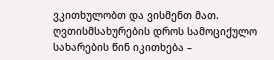ვკითხულობთ და ვისმენთ მათ. ღვთისმსახურების დროს სამოციქულო სახარების წინ იკითხება –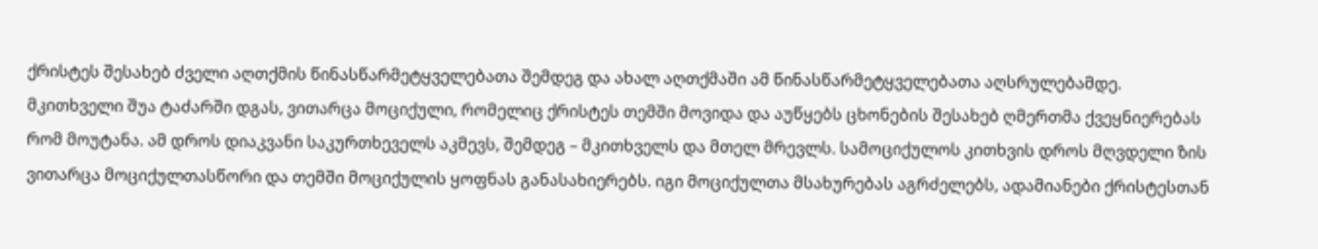ქრისტეს შესახებ ძველი აღთქმის წინასწარმეტყველებათა შემდეგ და ახალ აღთქმაში ამ წინასწარმეტყველებათა აღსრულებამდე. მკითხველი შუა ტაძარში დგას, ვითარცა მოციქული, რომელიც ქრისტეს თემში მოვიდა და აუწყებს ცხონების შესახებ ღმერთმა ქვეყნიერებას რომ მოუტანა. ამ დროს დიაკვანი საკურთხეველს აკმევს, შემდეგ – მკითხველს და მთელ მრევლს. სამოციქულოს კითხვის დროს მღვდელი ზის ვითარცა მოციქულთასწორი და თემში მოციქულის ყოფნას განასახიერებს. იგი მოციქულთა მსახურებას აგრძელებს, ადამიანები ქრისტესთან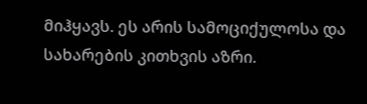მიჰყავს. ეს არის სამოციქულოსა და სახარების კითხვის აზრი.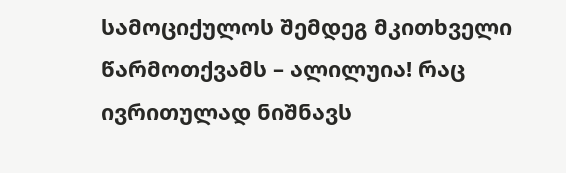სამოციქულოს შემდეგ მკითხველი წარმოთქვამს – ალილუია! რაც ივრითულად ნიშნავს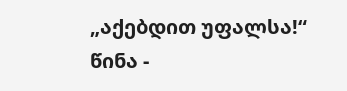„აქებდით უფალსა!“
წინა -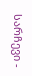სარჩევი -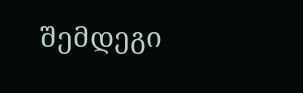შემდეგი